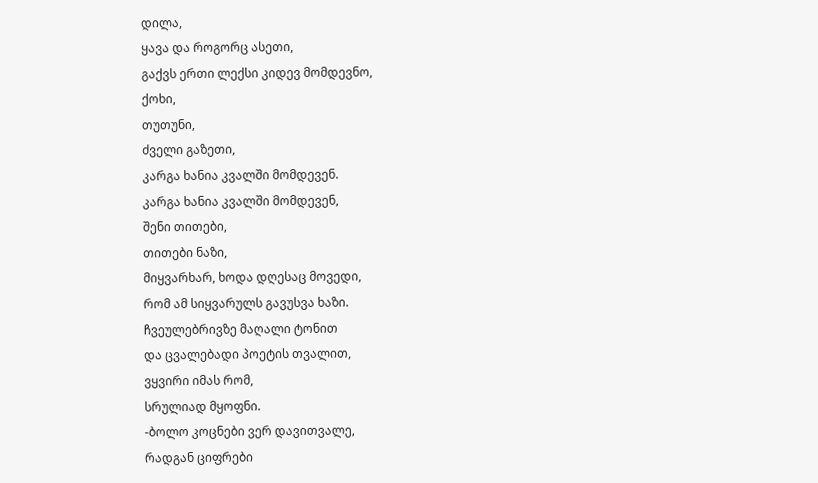დილა,
ყავა და როგორც ასეთი,
გაქვს ერთი ლექსი კიდევ მომდევნო,
ქოხი,
თუთუნი,
ძველი გაზეთი,
კარგა ხანია კვალში მომდევენ.
კარგა ხანია კვალში მომდევენ,
შენი თითები,
თითები ნაზი,
მიყვარხარ, ხოდა დღესაც მოვედი,
რომ ამ სიყვარულს გავუსვა ხაზი.
ჩვეულებრივზე მაღალი ტონით
და ცვალებადი პოეტის თვალით,
ვყვირი იმას რომ,
სრულიად მყოფნი.
-ბოლო კოცნები ვერ დავითვალე,
რადგან ციფრები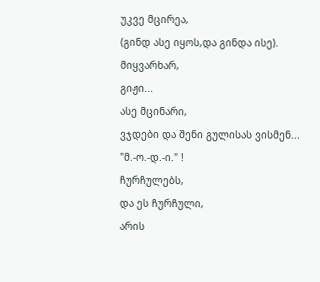უკვე მცირეა,
(გინდ ასე იყოს,და გინდა ისე).
მიყვარხარ,
გიჟი...
ასე მცინარი,
ვჯდები და შენი გულისას ვისმენ...
"მ.-ო.-დ.-ი." !
ჩურჩულებს,
და ეს ჩურჩული,
არის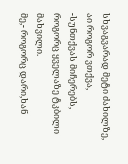სხვაგვარად მეტი ძახილზე,
აი როგორ ვთქვა,
-სუნთქვას მიჩერებს,
როგორც ყველაზე ტკბილი მახვილი.
მე,- როგორც დარი,ხან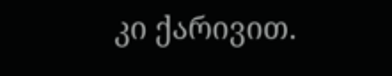კი ქარივით.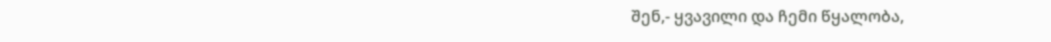შენ,- ყვავილი და ჩემი წყალობა,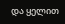და ყელით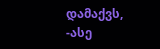დამაქვს,
-ასე